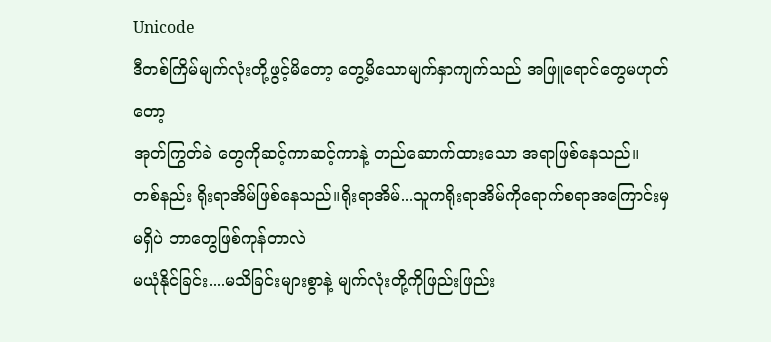Unicode
ဒီတစ်ကြိမ်မျက်လုံးတို့ဖွင့်မိတော့ တွေ့မိသောမျက်နှာကျက်သည် အဖြူရောင်တွေမဟုတ်တော့
အုတ်ကြွတ်ခဲ တွေကိုဆင့်ကာဆင့်ကာနဲ့ တည်ဆောက်ထားသော အရာဖြစ်နေသည်။
တစ်နည်း ရိုးရာအိမ်ဖြစ်နေသည်။ရိုးရာအိမ်...သူကရိုးရာအိမ်ကိုရောက်စရာအကြောင်းမှမရှိပဲ ဘာတွေဖြစ်ကုန်တာလဲ
မယုံနိုင်ခြင်း....မသိခြင်းများစွာနဲ့ မျက်လုံးတို့ကိုဖြည်းဖြည်း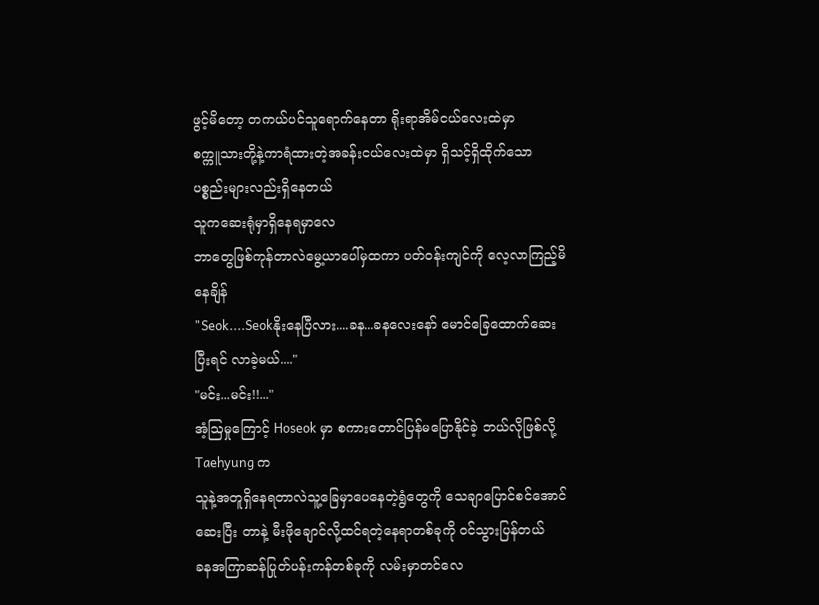ဖွင့်မိတော့ တကယ်ပင်သူရောက်နေတာ ရိုးရာအိမ်ငယ်လေးထဲမှာ
စက္ကူသားတို့နဲ့ကာရံထားတဲ့အခန်းငယ်လေးထဲမှာ ရှိသင့်ရှိထိုက်သော ပစ္စည်းများလည်းရှိနေတယ်
သူကဆေးရုံမှာရှိနေရမှာလေ
ဘာတွေဖြစ်ကုန်တာလဲမွေ့ယာပေါ်မှထကာ ပတ်ဝန်းကျင်ကို လေ့လာကြည့်မိနေချိန်
"Seok....Seokနိုးနေပြီလား....ခန...ခနလေးနော် မောင်ခြေထောက်ဆေးပြီးရင် လာခဲ့မယ်...."
"မင်း...မင်း!!..."
အံ့ဩမှုကြောင့် Hoseok မှာ စကားတောင်ပြန်မပြောနိုင်ခဲ့ ဘယ်လိုဖြစ်လို့ Taehyung က
သူနဲ့အတူရှိနေရတာလဲသူ့ခြေမှာပေနေတဲ့ရွံတွေကို သေချာပြောင်စင်အောင်ဆေးပြီး တာနဲ့ မီးဖိုချောင်လို့ထင်ရတဲ့နေရာတစ်ခုကို ဝင်သွားပြန်တယ်
ခနအကြာဆန်ပြုတ်ပန်းကန်တစ်ခုကို လမ်းမှာတင်လေ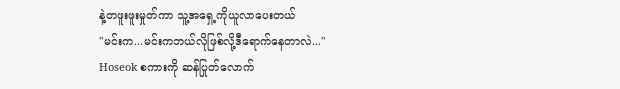နဲ့တဖူးဖူးမှုတ်ကာ သူ့အရှေ့ကိုယူလာပေးတယ်
"မင်းက...မင်းကဘယ်လိုဖြစ်လို့ဒီရောက်နေတာလဲ..."
Hoseok စကားကို ဆန်ပြုတ်လောက်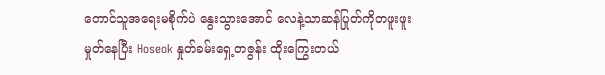တောင်သူအရေးမစိုက်ပဲ နွေးသွားအောင် လေနဲ့သာဆန်ပြုတ်ကိုတဖူးဖူးမှုတ်နေပြီး Hoseok နှုတ်ခမ်းရှေ့တဇွန်း ထိုးကြွေးတယ်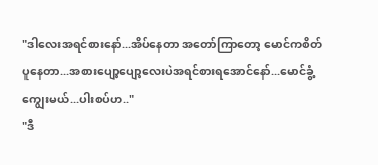"ဒါလေးအရင်စားနော်...အိပ်နေတာ အတော်ကြာတော့ မောင်ကစိတ်ပူနေတာ...အစားပျော့ပျော့လေးပဲအရင်စားရအောင်နော်...မောင်ခွံ့ကျွေးမယ်...ပါးစပ်ဟ.."
"ဒီ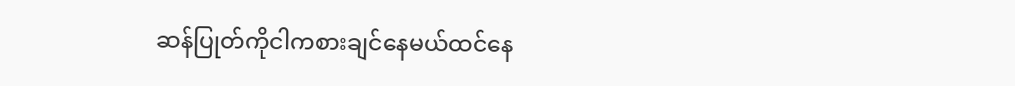ဆန်ပြုတ်ကိုငါကစားချင်နေမယ်ထင်နေ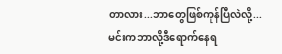တာလား...ဘာတွေဖြစ်ကုန်ပြီလဲလို့...မင်းကဘာလို့ဒီရောက်နေရ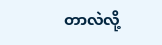တာလဲလို့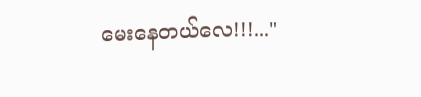မေးနေတယ်လေ!!!..."